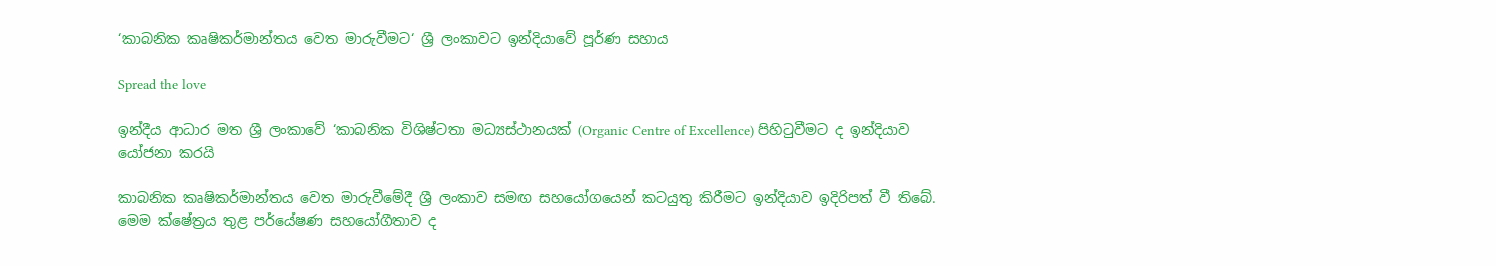‘කාබනික කෘෂිකර්මාන්තය වෙත මාරුවීමට‘ ශ්‍රී ලංකාවට ඉන්දියාවේ පූර්ණ සහාය

Spread the love

ඉන්දීය ආධාර මත ශ්‍රී ලංකාවේ ‘කාබනික විශිෂ්ටතා මධ්‍යස්ථානයක් (Organic Centre of Excellence) පිහිටුවීමට ද ඉන්දියාව යෝජනා කරයි

කාබනික කෘෂිකර්මාන්තය වෙත මාරුවීමේදී ශ්‍රී ලංකාව සමඟ සහයෝගයෙන් කටයුතු කිරීමට ඉන්දියාව ඉදිරිපත් වී තිබේ. මෙම ක්ෂේත්‍රය තුළ පර්යේෂණ සහයෝගීතාව ද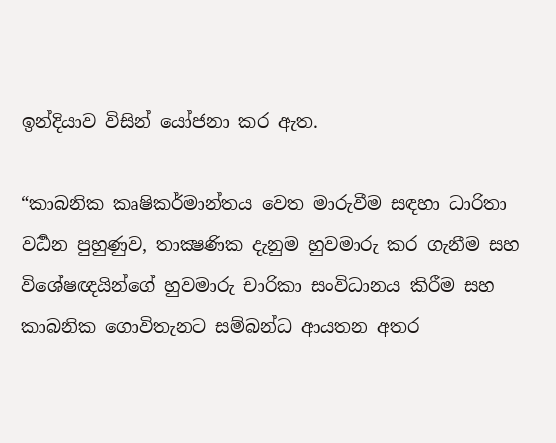ඉන්දියාව විසින් යෝජනා කර ඇත.

“කාබනික කෘෂිකර්මාන්තය වෙත මාරුවීම සඳහා ධාරිතා වර්‍ධන පුහුණුව, තාක්‍ෂණික දැනුම හුවමාරු කර ගැනීම සහ විශේෂඥයින්ගේ හුවමාරු චාරිකා සංවිධානය කිරීම සහ කාබනික ගොවිතැනට සම්බන්ධ ආයතන අතර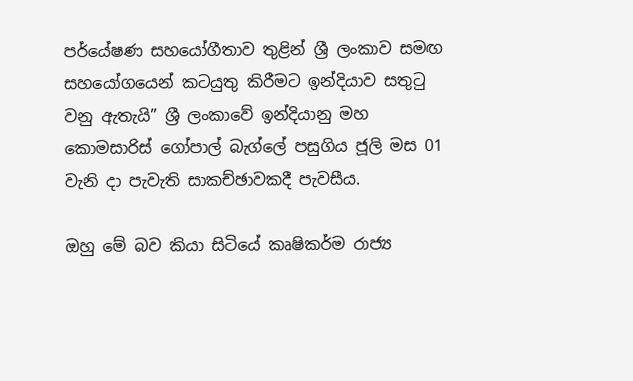පර්යේෂණ සහයෝගීතාව තුළින් ශ්‍රී ලංකාව සමඟ සහයෝගයෙන් කටයුතු කිරීමට ඉන්දියාව සතුටු වනු ඇතැයි” ශ්‍රී ලංකාවේ ඉන්දියානු මහ කොමසාරිස් ගෝපාල් බැග්ලේ පසුගිය ජූලි මස 01 වැනි දා පැවැති සාකච්ඡාවකදී පැවසීය.

ඔහු මේ බව කියා සිටියේ කෘෂිකර්ම රාජ්‍ය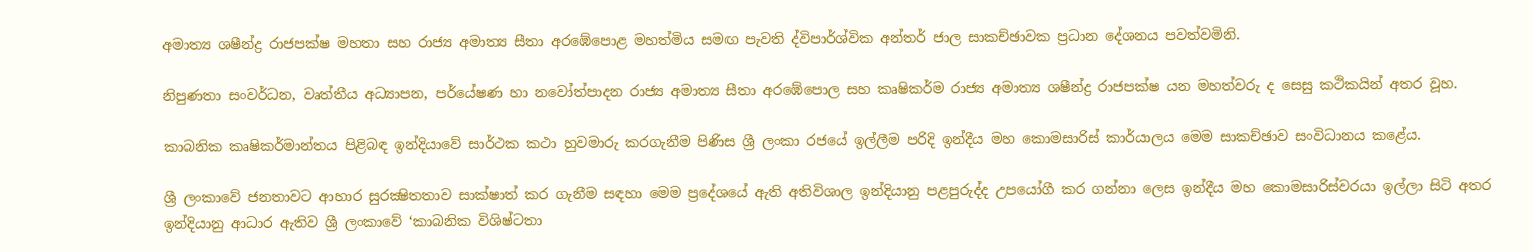අමාත්‍ය ශෂීන්ද්‍ර රාජපක්ෂ මහතා සහ රාජ්‍ය අමාත්‍ය සීතා අරඹේපොළ මහත්මිය සමඟ පැවති ද්විපාර්ශ්වික අන්තර් ජාල සාකච්ඡාවක ප්‍රධාන දේශනය පවත්වමිනි.

නිපුණතා සංවර්ධන, වෘත්තීය අධ්‍යාපන, පර්යේෂණ හා නවෝත්පාදන රාජ්‍ය අමාත්‍ය සීතා අරඹේපොල සහ කෘෂිකර්ම රාජ්‍ය අමාත්‍ය ශෂීන්ද්‍ර රාජපක්ෂ යන මහත්වරු ද සෙසු කථිකයින් අතර වූහ.

කාබනික කෘෂිකර්මාන්තය පිළිබඳ ඉන්දියාවේ සාර්ථක කථා හුවමාරු කරගැනීම පිණිස ශ්‍රී ලංකා රජයේ ඉල්ලීම පරිදි ඉන්දීය මහ කොමසාරිස් කාර්යාලය මෙම සාකච්ඡාව සංවිධානය කළේය.

ශ්‍රී ලංකාවේ ජනතාවට ආහාර සුරක්‍ෂිතතාව සාක්ෂාත් කර ගැනීම සඳහා මෙම ප්‍රදේශයේ ඇති අතිවිශාල ඉන්දියානු පළපුරුද්ද උපයෝගී කර ගන්නා ලෙස ඉන්දීය මහ කොමසාරිස්වරයා ඉල්ලා සිටි අතර ඉන්දියානු ආධාර ඇතිව ශ්‍රී ලංකාවේ ‘කාබනික විශිෂ්ටතා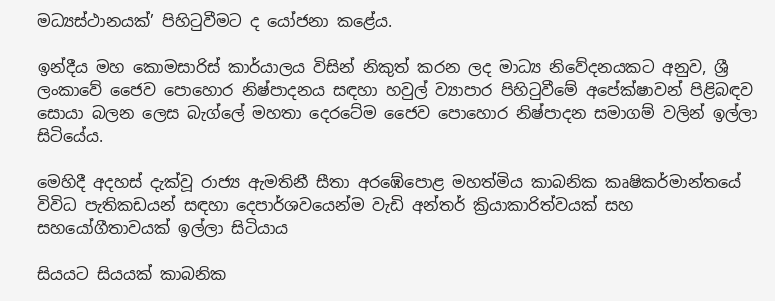මධ්‍යස්ථානයක්’ පිහිටුවීමට ද යෝජනා කළේය.

ඉන්දීය මහ කොමසාරිස් කාර්යාලය විසින් නිකුත් කරන ලද මාධ්‍ය නිවේදනයකට අනුව, ශ්‍රී ලංකාවේ ජෛව පොහොර නිෂ්පාදනය සඳහා හවුල් ව්‍යාපාර පිහිටුවීමේ අපේක්ෂාවන් පිළිබඳව සොයා බලන ලෙස බැග්ලේ මහතා දෙරටේම ජෛව පොහොර නිෂ්පාදන සමාගම් වලින් ඉල්ලා සිටියේය.

මෙහිදී අදහස් දැක්වූ රාජ්‍ය ඇමතිනී සීතා අරඹේපොළ මහත්මිය කාබනික කෘෂිකර්මාන්තයේ විවිධ පැතිකඩයන් සඳහා දෙපාර්ශවයෙන්ම වැඩි අන්තර් ක්‍රියාකාරිත්වයක් සහ සහයෝගීතාවයක් ඉල්ලා සිටියාය

සියයට සියයක් කාබනික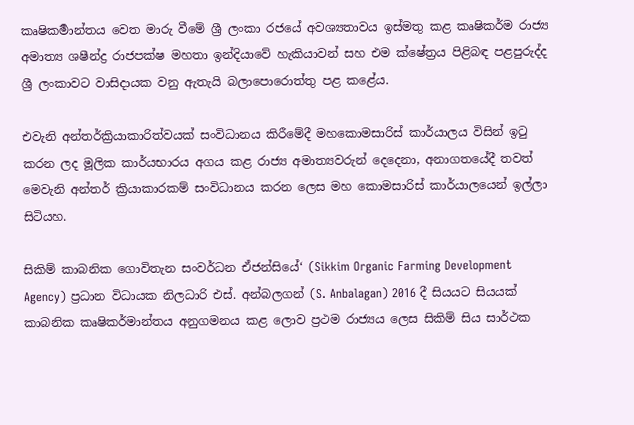කෘෂිකර්‍මාන්තය වෙත මාරු වීමේ ශ්‍රී ලංකා රජයේ අවශ්‍යතාවය ඉස්මතු කළ කෘෂිකර්ම රාජ්‍ය අමාත්‍ය ශෂීන්ද්‍ර රාජපක්ෂ මහතා ඉන්දියාවේ හැකියාවන් සහ එම ක්ෂේත්‍රය පිළිබඳ පළපුරුද්ද ශ්‍රී ලංකාවට වාසිදායක වනු ඇතැයි බලාපොරොත්තු පළ කළේය.

එවැනි අන්තර්ක්‍රියාකාරිත්වයක් සංවිධානය කිරීමේදී මහකොමසාරිස් කාර්යාලය විසින් ඉටු කරන ලද මූලික කාර්යභාරය අගය කළ රාජ්‍ය අමාත්‍යවරුන් දෙදෙනා, අනාගතයේදී තවත් මෙවැනි අන්තර් ක්‍රියාකාරකම් සංවිධානය කරන ලෙස මහ කොමසාරිස් කාර්යාලයෙන් ඉල්ලා සිටියහ.

සිකිම් කාබනික ගොවිතැන සංවර්ධන ඒජන්සියේ‘ (Sikkim Organic Farming Development Agency) ප්‍රධාන විධායක නිලධාරි එස්. අන්බලගන් (S. Anbalagan) 2016 දී සියයට සියයක් කාබනික කෘෂිකර්මාන්තය අනුගමනය කළ ලොව ප්‍රථම රාජ්‍යය ලෙස සිකිම් සිය සාර්ථක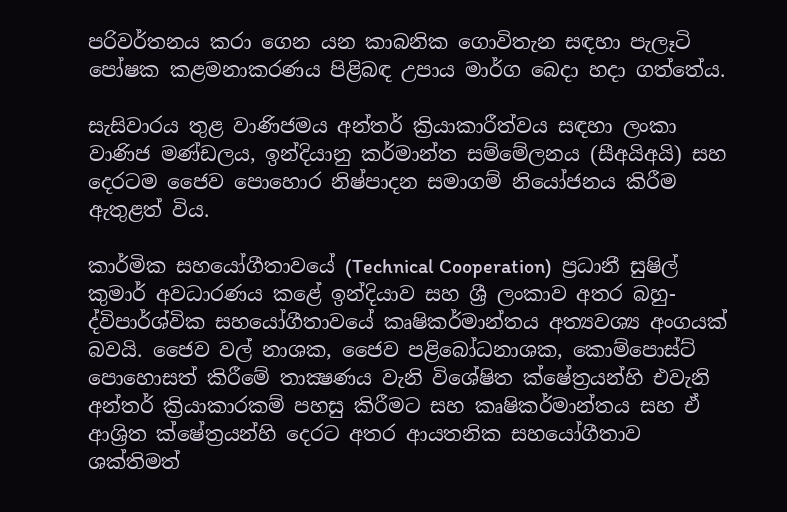පරිවර්තනය කරා ගෙන යන කාබනික ගොවිතැන සඳහා පැලෑටි පෝෂක කළමනාකරණය පිළිබඳ උපාය මාර්ග බෙදා හදා ගත්තේය.

සැසිවාරය තුළ වාණිජමය අන්තර් ක්‍රියාකාරීත්වය සඳහා ලංකා වාණිජ මණ්ඩලය, ඉන්දියානු කර්මාන්ත සම්මේලනය (සීඅයිඅයි) සහ දෙරටම ජෛව පොහොර නිෂ්පාදන සමාගම් නියෝජනය කිරීම ඇතුළත් විය.

කාර්මික සහයෝගීතාවයේ (Technical Cooperation)  ප්‍රධානී සුෂිල් කුමාර් අවධාරණය කළේ ඉන්දියාව සහ ශ්‍රී ලංකාව අතර බහු-ද්විපාර්ශ්වික සහයෝගීතාවයේ කෘෂිකර්මාන්තය අත්‍යවශ්‍ය අංගයක් බවයි. ජෛව වල් නාශක, ජෛව පළිබෝධනාශක, කොම්පොස්ට් පොහොසත් කිරීමේ තාක්‍ෂණය වැනි විශේෂිත ක්ෂේත්‍රයන්හි එවැනි අන්තර් ක්‍රියාකාරකම් පහසු කිරීමට සහ කෘෂිකර්මාන්තය සහ ඒ ආශ්‍රිත ක්ෂේත්‍රයන්හි දෙරට අතර ආයතනික සහයෝගීතාව ශක්තිමත්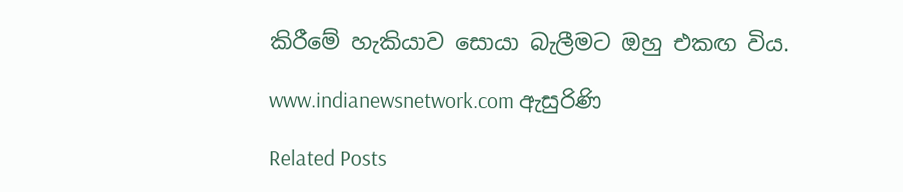කිරීමේ හැකියාව සොයා බැලීමට ඔහු එකඟ විය.

www.indianewsnetwork.com ඇසුරිණි

Related Posts